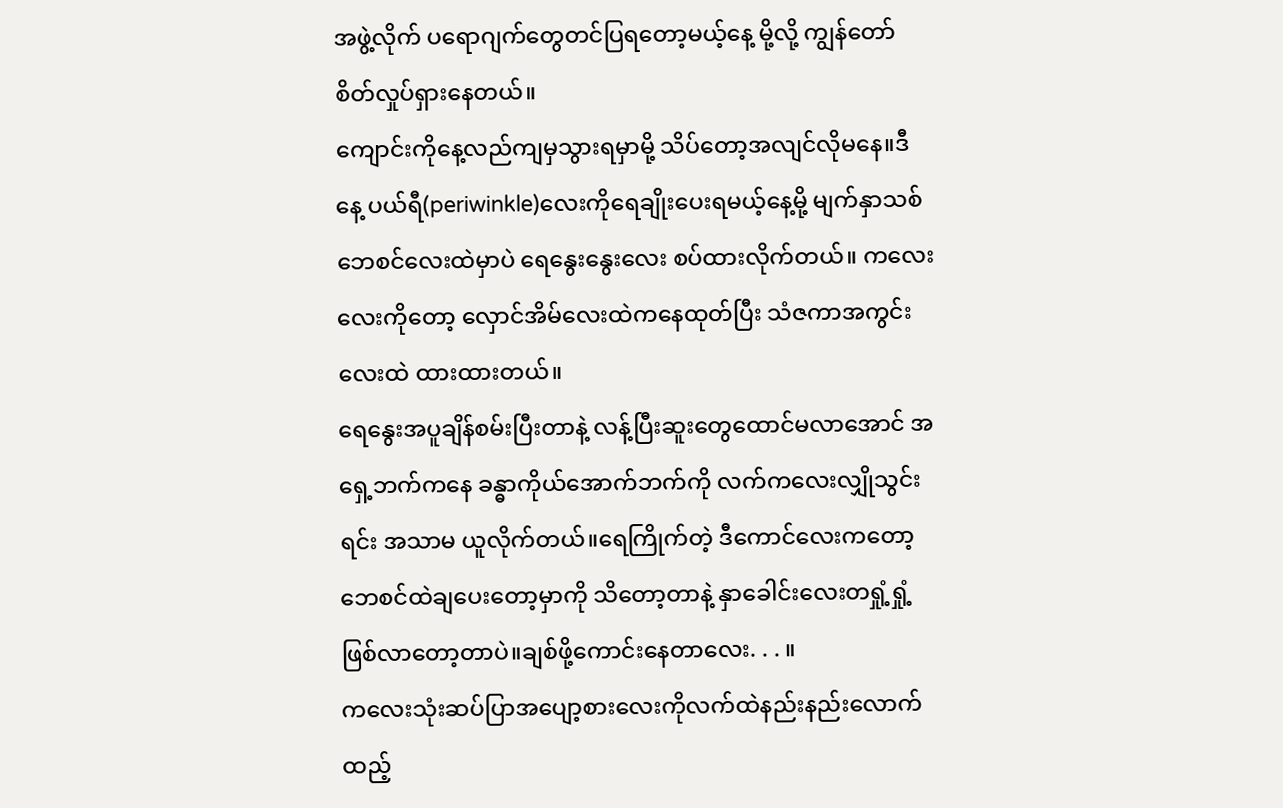အဖွဲ့လိုက် ပရောဂျက်တွေတင်ပြရတော့မယ့်နေ့ မို့လို့ ကျွန်တော်စိတ်လှုပ်ရှားနေတယ်။
ကျောင်းကိုနေ့လည်ကျမှသွားရမှာမို့ သိပ်တော့အလျင်လိုမနေ။ဒီနေ့ ပယ်ရီ(periwinkle)လေးကိုရေချိုးပေးရမယ့်နေ့မို့ မျက်နှာသစ်ဘေစင်လေးထဲမှာပဲ ရေနွေးနွေးလေး စပ်ထားလိုက်တယ်။ ကလေးလေးကိုတော့ လှောင်အိမ်လေးထဲကနေထုတ်ပြီး သံဇကာအကွင်းလေးထဲ ထားထားတယ်။
ရေနွေးအပူချိန်စမ်းပြီးတာနဲ့ လန့်ပြီးဆူးတွေထောင်မလာအောင် အရှေ့ဘက်ကနေ ခန္ဓာကိုယ်အောက်ဘက်ကို လက်ကလေးလျှိုသွင်းရင်း အသာမ ယူလိုက်တယ်။ရေကြိုက်တဲ့ ဒီကောင်လေးကတော့ ဘေစင်ထဲချပေးတော့မှာကို သိတော့တာနဲ့ နှာခေါင်းလေးတရှုံ့ရှုံ့ဖြစ်လာတော့တာပဲ။ချစ်ဖို့ကောင်းနေတာလေး. . . ။
ကလေးသုံးဆပ်ပြာအပျော့စားလေးကိုလက်ထဲနည်းနည်းလောက်ထည့်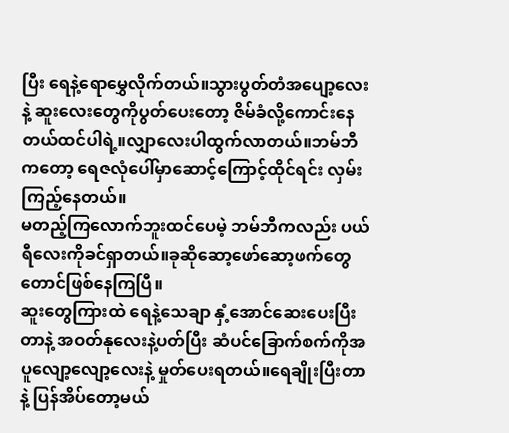ပြီး ရေနဲ့ရောမွှေလိုက်တယ်။သွားပွတ်တံအပျော့လေးနဲ့ ဆူးလေးတွေကိုပွတ်ပေးတော့ ဇိမ်ခံလို့ကောင်းနေတယ်ထင်ပါရဲ့။လျှာလေးပါထွက်လာတယ်။ဘမ်ဘီကတော့ ရေဇလုံပေါ်မှာဆောင့်ကြောင့်ထိုင်ရင်း လှမ်းကြည့်နေတယ်။
မတည့်ကြလောက်ဘူးထင်ပေမဲ့ ဘမ်ဘီကလည်း ပယ်ရီလေးကိုခင်ရှာတယ်။ခုဆိုဆော့ဖော်ဆော့ဖက်တွေတောင်ဖြစ်နေကြပြီ။
ဆူးတွေကြားထဲ ရေနဲ့သေချာ နှံ့အောင်ဆေးပေးပြီးတာနဲ့ အဝတ်နုလေးနဲ့ပတ်ပြီး ဆံပင်ခြောက်စက်ကိုအပူလျော့လျော့လေးနဲ့ မှုတ်ပေးရတယ်။ရေချိုးပြီးတာနဲ့ ပြန်အိပ်တော့မယ်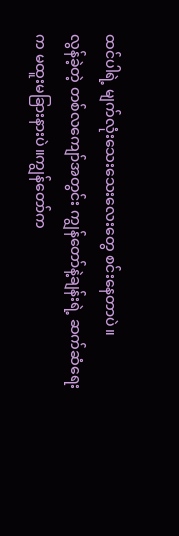ထင်ပါရဲ့ မျက်လုံးသေးသေးလေးတွေ စင်းနေတာပဲ။
လွန်ခဲ့တဲ့ တစ်လကျော်အတွင်း ကျွန်တော်နဲ့ချန်းရဲ့ ဆက်ဆံရေးက မထူးမခြားနားပဲ။ကျွန်တော်က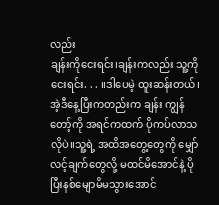လည်း
ချန်းကိုငေးရင်း၊ချန်းကလည်း သူ့ကိုငေးရင်း. . . ။ဒါပေမဲ့ ထူးဆန်းတယ်၊အဲ့ဒီနေ့ပြီးကတည်းက ချန်း ကျွန်တော့်ကို အရင်ကထက် ပိုကပ်လာသလိုပဲ။သူ့ရဲ့ အထိအတွေ့တွေကို မျှော်လင့်ချက်တွေလို့ မထင်မိအောင်နဲ့ ပိုပြီးနစ်မျောမိမသွားအောင်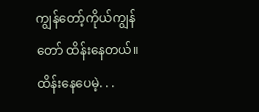ကျွန်တော့်ကိုယ်ကျွန်တော် ထိန်းနေတယ်။ထိန်းနေပေမဲ့. . .